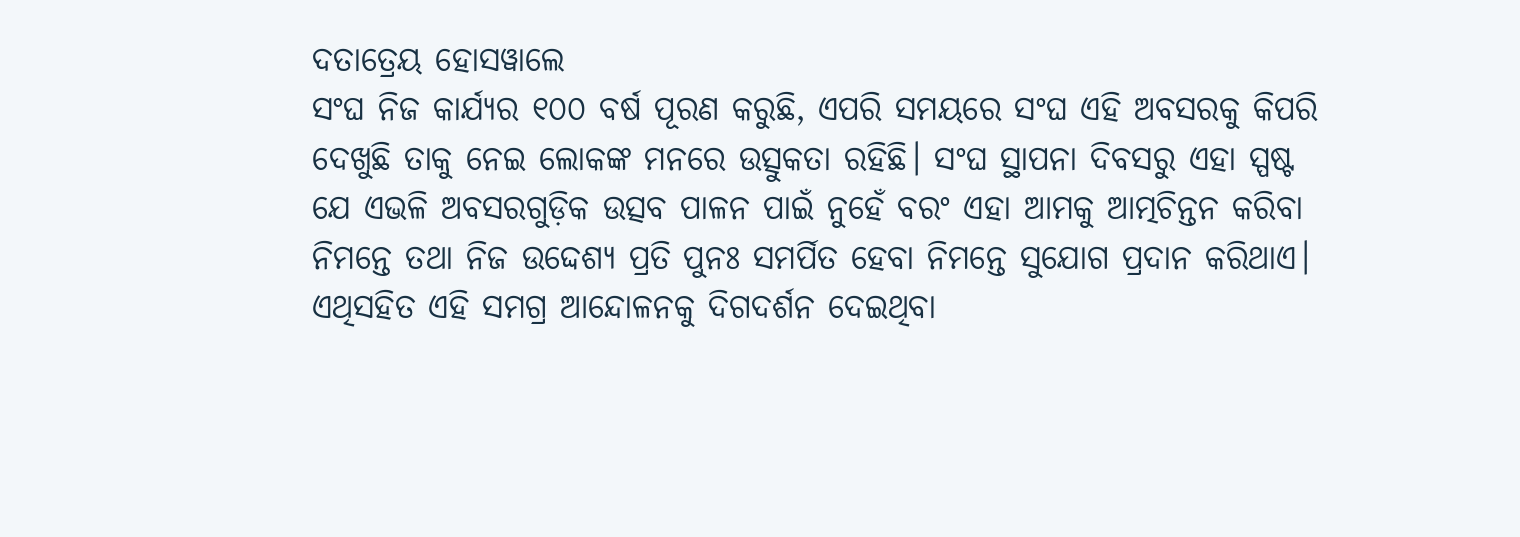ଦତାତ୍ରେୟ ହୋସୱାଲେ
ସଂଘ ନିଜ କାର୍ଯ୍ୟର ୧୦୦ ବର୍ଷ ପୂରଣ କରୁଛି, ଏପରି ସମୟରେ ସଂଘ ଏହି ଅବସରକୁ କିପରି ଦେଖୁଛି ତାକୁ ନେଇ ଲୋକଙ୍କ ମନରେ ଉତ୍ସୁକତା ରହିଛି। ସଂଘ ସ୍ଥାପନା ଦିବସରୁ ଏହା ସ୍ପଷ୍ଟ ଯେ ଏଭଳି ଅବସରଗୁଡ଼ିକ ଉତ୍ସବ ପାଳନ ପାଇଁ ନୁହେଁ ବରଂ ଏହା ଆମକୁ ଆତ୍ମଚିନ୍ତନ କରିବା ନିମନ୍ତେ ତଥା ନିଜ ଉଦ୍ଦେଶ୍ୟ ପ୍ରତି ପୁନଃ ସମର୍ପିତ ହେବା ନିମନ୍ତେ ସୁଯୋଗ ପ୍ରଦାନ କରିଥାଏ। ଏଥିସହିତ ଏହି ସମଗ୍ର ଆନ୍ଦୋଳନକୁ ଦିଗଦର୍ଶନ ଦେଇଥିବା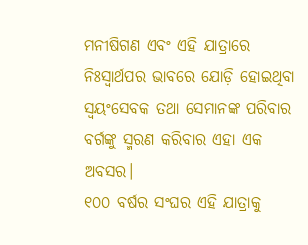ମନୀଷିଗଣ ଏବଂ ଏହି ଯାତ୍ରାରେ ନିଃସ୍ୱାର୍ଥପର ଭାବରେ ଯୋଡ଼ି ହୋଇଥିବା ସ୍ୱୟଂସେବକ ତଥା ସେମାନଙ୍କ ପରିବାର ବର୍ଗଙ୍କୁ ସ୍ମରଣ କରିବାର ଏହା ଏକ ଅବସର।
୧୦୦ ବର୍ଷର ସଂଘର ଏହି ଯାତ୍ରାକୁ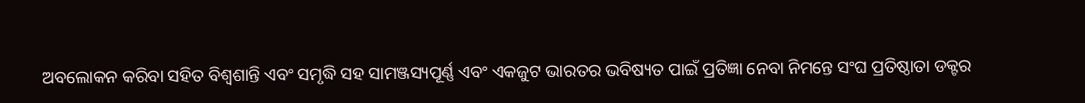ଅବଲୋକନ କରିବା ସହିତ ବିଶ୍ୱଶାନ୍ତି ଏବଂ ସମୃଦ୍ଧି ସହ ସାମଞ୍ଜସ୍ୟପୂର୍ଣ୍ଣ ଏବଂ ଏକଜୁଟ ଭାରତର ଭବିଷ୍ୟତ ପାଇଁ ପ୍ରତିଜ୍ଞା ନେବା ନିମନ୍ତେ ସଂଘ ପ୍ରତିଷ୍ଠାତା ଡକ୍ଟର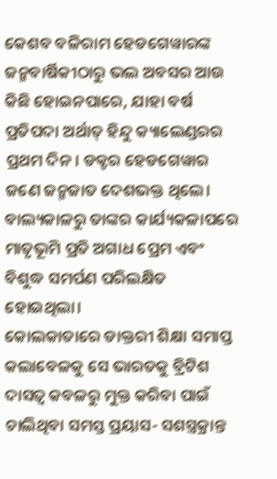କେଶବ ବଳିରାମ ହେଡଗେୱାରଙ୍କ ଜନ୍ମବାର୍ଷିକୀଠାରୁ ଭଲ ଅବସର ଆଉ କିଛି ହୋଇନପାରେ, ଯାହା ବର୍ଷ ପ୍ରତିପଦା ଅର୍ଥାତ୍ ହିନ୍ଦୁ କ୍ୟାଲେଣ୍ଡରର ପ୍ରଥମ ଦିନ। ଡକ୍ଟର ହେଡଗେୱାର ଜଣେ ଜନ୍ମଜାତ ଦେଶଭକ୍ତ ଥିଲେ। ବାଲ୍ୟକାଳରୁ ତାଙ୍କର କାର୍ଯ୍ୟକଳାପରେ ମାତୃଭୂମି ପ୍ରତି ଅଗାଧ ପ୍ରେମ ଏବଂ ବିଶୁଦ୍ଧ ସମର୍ପଣ ପରିଲକ୍ଷିତ ହୋଇଥିଲା।
କୋଲକାତାରେ ଡାକ୍ତରୀ ଶିକ୍ଷା ସମାପ୍ତ କଲାବେଳକୁ ସେ ଭାରତକୁ ବ୍ରିଟିଶ ଦାସତ୍ୱ କବଳରୁ ମୁକ୍ତ କରିବା ପାଇଁ ଚାଲିଥିବା ସମସ୍ତ ପ୍ରୟାସ- ସଶସ୍ତ୍ରକ୍ରାନ୍ତ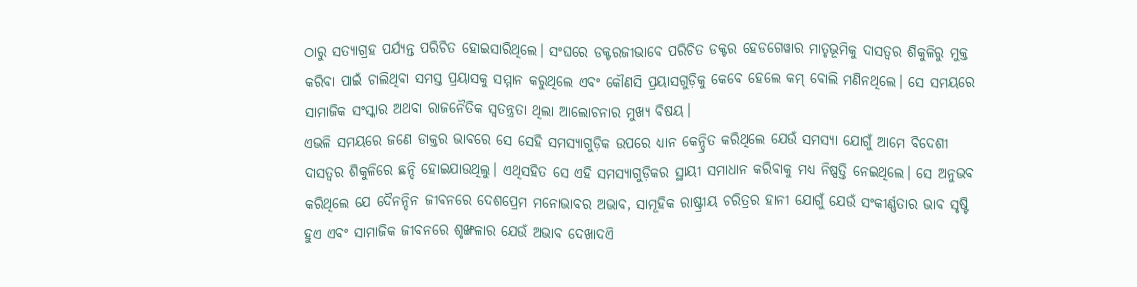ଠାରୁ ସତ୍ୟାଗ୍ରହ ପର୍ଯ୍ୟନ୍ତ ପରିଚିତ ହୋଇସାରିଥିଲେ। ସଂଘରେ ଡକ୍ଟରଜୀଭାବେ ପରିଚିତ ଡକ୍ଟର ହେଡଗେୱାର ମାତୃଭୂମିକୁ ଦାସତ୍ୱର ଶିକୁଳିରୁ ମୁକ୍ତ କରିବା ପାଇଁ ଚାଲିଥିବା ସମସ୍ତ ପ୍ରୟାସକୁ ସମ୍ମାନ କରୁଥିଲେ ଏବଂ କୌଣସି ପ୍ରୟାସଗୁଡ଼ିକୁ କେବେ ହେଲେ କମ୍ ବୋଲି ମଣିନଥିଲେ। ସେ ସମୟରେ ସାମାଜିକ ସଂସ୍କାର ଅଥବା ରାଜନୈତିକ ସ୍ୱତନ୍ତ୍ରତା ଥିଲା ଆଲୋଚନାର ମୁଖ୍ୟ ବିଷୟ।
ଏଭଳି ସମୟରେ ଜଣେ ଡାକ୍ତର ଭାବରେ ସେ ସେହି ସମସ୍ୟାଗୁଡ଼ିକ ଉପରେ ଧ୍ୟାନ କେନ୍ଦ୍ରିତ କରିଥିଲେ ଯେଉଁ ସମସ୍ୟା ଯୋଗୁଁ ଆମେ ବିଦେଶୀ ଦାସତ୍ୱର ଶିକୁଳିରେ ଛନ୍ଦି ହୋଇଯାଉଥିଲୁ। ଏଥିସହିତ ସେ ଏହି ସମସ୍ୟାଗୁଡ଼ିକର ସ୍ଥାୟୀ ସମାଧାନ କରିବାକୁ ମଧ୍ୟ ନିଷ୍ପତ୍ତି ନେଇଥିଲେ। ସେ ଅନୁଭବ କରିଥିଲେ ଯେ ଦୈନନ୍ଦିନ ଜୀବନରେ ଦେଶପ୍ରେମ ମନୋଭାବର ଅଭାବ, ସାମୂହିକ ରାଷ୍ଟ୍ରୀୟ ଚରିତ୍ରର ହାନୀ ଯୋଗୁଁ ଯେଉଁ ସଂକୀର୍ଣ୍ଣତାର ଭାବ ସୃଷ୍ଟି ହୁଏ ଏବଂ ସାମାଜିକ ଜୀବନରେ ଶୃଙ୍ଖଳାର ଯେଉଁ ଅଭାବ ଦେଖାଦଏି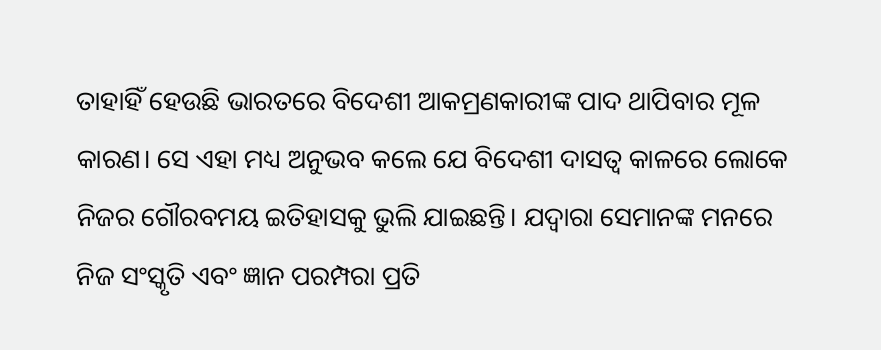ତାହାହିଁ ହେଉଛି ଭାରତରେ ବିଦେଶୀ ଆକମ୍ରଣକାରୀଙ୍କ ପାଦ ଥାପିବାର ମୂଳ କାରଣ। ସେ ଏହା ମଧ୍ୟ ଅନୁଭବ କଲେ ଯେ ବିଦେଶୀ ଦାସତ୍ୱ କାଳରେ ଲୋକେ ନିଜର ଗୌରବମୟ ଇତିହାସକୁ ଭୁଲି ଯାଇଛନ୍ତି। ଯଦ୍ୱାରା ସେମାନଙ୍କ ମନରେ ନିଜ ସଂସ୍କୃତି ଏବଂ ଜ୍ଞାନ ପରମ୍ପରା ପ୍ରତି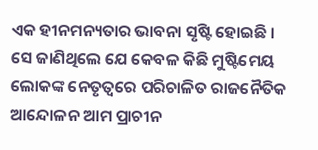ଏକ ହୀନମନ୍ୟତାର ଭାବନା ସୃଷ୍ଟି ହୋଇଛି ।
ସେ ଜାଣିଥିଲେ ଯେ କେବଳ କିଛି ମୁଷ୍ଟିମେୟ ଲୋକଙ୍କ ନେତୃତ୍ୱରେ ପରିଚାଳିତ ରାଜନୈତିକ ଆନ୍ଦୋଳନ ଆମ ପ୍ରାଚୀନ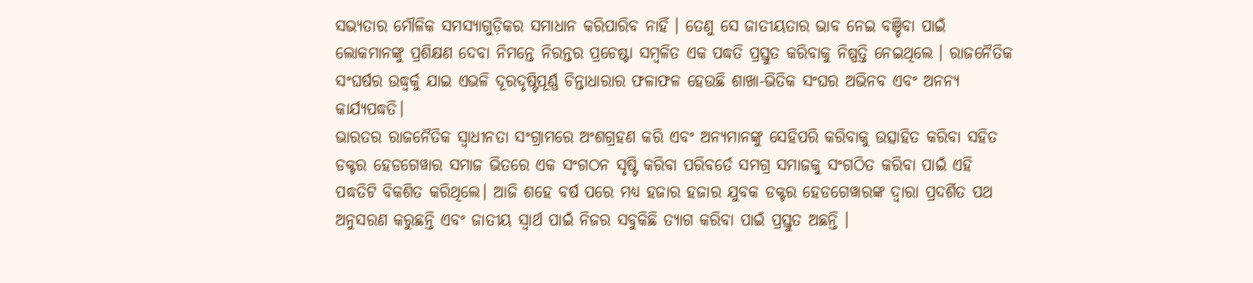ସଭ୍ୟତାର ମୌଳିକ ସମସ୍ୟାଗୁଡ଼ିକର ସମାଧାନ କରିପାରିବ ନାହିଁ । ତେଣୁ ସେ ଜାତୀୟତାର ଭାବ ନେଇ ବଞ୍ଚିବା ପାଇଁ ଲୋକମାନଙ୍କୁ ପ୍ରଶିକ୍ଷଣ ଦେବା ନିମନ୍ତେ ନିରନ୍ତର ପ୍ରଚେଷ୍ଟା ସମ୍ବଳିତ ଏକ ପଦ୍ଧତି ପ୍ରସ୍ତୁତ କରିବାକୁ ନିଷ୍ପତ୍ତି ନେଇଥିଲେ । ରାଜନୈତିକ ସଂଘର୍ଷର ଉଦ୍ଧ୍ୱର୍କୁ ଯାଇ ଏଭଳି ଦୂରଦୃଷ୍ଟିପୂର୍ଣ୍ଣ ଚିନ୍ତାଧାରାର ଫଳାଫଳ ହେଉଛି ଶାଖା-ଭିତିକ ସଂଘର ଅଭିନବ ଏବଂ ଅନନ୍ୟ କାର୍ଯ୍ୟପଦ୍ଧତି।
ଭାରତର ରାଜନୈତିକ ସ୍ୱାଧୀନତା ସଂଗ୍ରାମରେ ଅଂଶଗ୍ରହଣ କରି ଏବଂ ଅନ୍ୟମାନଙ୍କୁ ସେହିପରି କରିବାକୁ ଉତ୍ସାହିତ କରିବା ସହିତ ଡକ୍ଟର ହେଡଗେୱାର ସମାଜ ଭିତରେ ଏକ ସଂଗଠନ ସୃଷ୍ଟି କରିବା ପରିବର୍ତେ ସମଗ୍ର ସମାଜକୁ ସଂଗଠିତ କରିବା ପାଇଁ ଏହି ପଦ୍ଧତିଟି ବିକଶିତ କରିଥିଲେ। ଆଜି ଶହେ ବର୍ଷ ପରେ ମଧ୍ୟ ହଜାର ହଜାର ଯୁବକ ଡକ୍ଟର ହେଡଗେୱାରଙ୍କ ଦ୍ୱାରା ପ୍ରଦର୍ଶିତ ପଥ ଅନୁସରଣ କରୁଛନ୍ତି ଏବଂ ଜାତୀୟ ସ୍ୱାର୍ଥ ପାଇଁ ନିଜର ସବୁକିଛି ତ୍ୟାଗ କରିବା ପାଇଁ ପ୍ରସ୍ତୁତ ଅଛନ୍ତି ।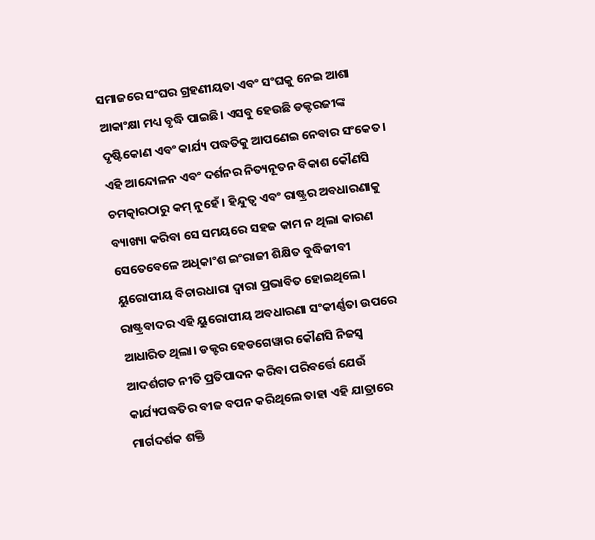ସମାଜରେ ସଂଘର ଗ୍ରହଣୀୟତା ଏବଂ ସଂଘକୁ ନେଇ ଆଶା ଆକାଂକ୍ଷା ମଧ୍ୟ ବୃଦ୍ଧି ପାଇଛି। ଏସବୁ ହେଉଛି ଡକ୍ଟରଜୀଙ୍କ ଦୃଷ୍ଟିକୋଣ ଏବଂ କାର୍ଯ୍ୟ ପଦ୍ଧତିକୁ ଆପଣେଇ ନେବାର ସଂକେତ। ଏହି ଆନ୍ଦୋଳନ ଏବଂ ଦର୍ଶନର ନିତ୍ୟନୂତନ ବିକାଶ କୌଣସି ଚମତ୍କାରଠାରୁ କମ୍ ନୁହେଁ । ହିନ୍ଦୁତ୍ୱ ଏବଂ ରାଷ୍ଟ୍ରର ଅବଧାରଣାକୁ ବ୍ୟାଖ୍ୟା କରିବା ସେ ସମୟରେ ସହଜ କାମ ନ ଥିଲା କାରଣ ସେତେବେଳେ ଅଧିକାଂଶ ଇଂରାଜୀ ଶିକ୍ଷିତ ବୁଦ୍ଧିଜୀବୀ ୟୁରୋପୀୟ ବିଚାରଧାରା ଦ୍ୱାରା ପ୍ରଭାବିତ ହୋଇଥିଲେ। ରାଷ୍ଟ୍ରବାଦର ଏହି ୟୁରୋପୀୟ ଅବଧାରଣା ସଂକୀର୍ଣ୍ଣତା ଉପରେ ଆଧାରିତ ଥିଲା। ଡକ୍ଟର ହେଡଗେୱାର କୌଣସି ନିଜସ୍ୱ ଆଦର୍ଶଗତ ନୀତି ପ୍ରତିପାଦନ କରିବା ପରିବର୍ତ୍ତେ ଯେଉଁ କାର୍ଯ୍ୟପଦ୍ଧତିର ବୀଜ ବପନ କରିଥିଲେ ତାହା ଏହି ଯାତ୍ରାରେ ମାର୍ଗଦର୍ଶକ ଶକ୍ତି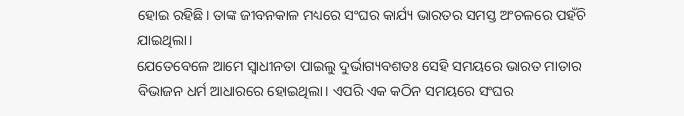ହୋଇ ରହିଛି। ତାଙ୍କ ଜୀବନକାଳ ମଧ୍ୟରେ ସଂଘର କାର୍ଯ୍ୟ ଭାରତର ସମସ୍ତ ଅଂଚଳରେ ପହଁଚି ଯାଇଥିଲା।
ଯେତେବେଳେ ଆମେ ସ୍ୱାଧୀନତା ପାଇଲୁ ଦୁର୍ଭାଗ୍ୟବଶତଃ ସେହି ସମୟରେ ଭାରତ ମାତାର ବିଭାଜନ ଧର୍ମ ଆଧାରରେ ହୋଇଥିଲା। ଏପରି ଏକ କଠିନ ସମୟରେ ସଂଘର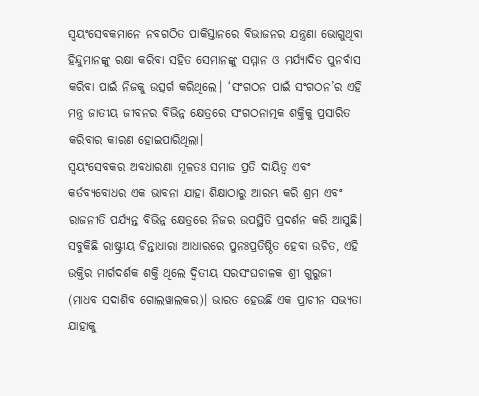ସ୍ୱୟଂସେବକମାନେ ନବଗଠିତ ପାକିସ୍ତାନରେ ବିଭାଜନର ଯନ୍ତ୍ରଣା ଭୋଗୁଥିବା ହିନ୍ଦୁମାନଙ୍କୁ ରକ୍ଷା କରିବା ସହିତ ସେମାନଙ୍କୁ ସମ୍ମାନ ଓ ମର୍ଯ୍ୟାଦିତ ପୁନର୍ବାସ କରିବା ପାଇଁ ନିଜକୁ ଉତ୍ସର୍ଗ କରିଥିଲେ। ‘ସଂଗଠନ ପାଇଁ ସଂଗଠନ’ର ଏହି ମନ୍ତ୍ର ଜାତୀୟ ଜୀବନର ବିଭିନ୍ନ କ୍ଷେତ୍ରରେ ସଂଗଠନାତ୍ମକ ଶକ୍ତିକୁ ପ୍ରସାରିତ କରିବାର କାରଣ ହୋଇପାରିଥିଲା।
ସ୍ୱୟଂସେବକର ଅବଧାରଣା ମୂଳତଃ ସମାଜ ପ୍ରତି ଦାୟିତ୍ୱ ଏବଂ କର୍ତବ୍ୟବୋଧର ଏକ ଭାବନା ଯାହା ଶିକ୍ଷାଠାରୁ ଆରମ୍ଭ କରି ଶ୍ରମ ଏବଂ ରାଜନୀତି ପର୍ଯ୍ୟନ୍ତ ବିଭିନ୍ନ କ୍ଷେତ୍ରରେ ନିଜର ଉପସ୍ଥିତି ପ୍ରଦର୍ଶନ କରି ଆସୁଛି।
ସବୁକିଛି ରାଷ୍ଟ୍ରୀୟ ଚିନ୍ତାଧାରା ଆଧାରରେ ପୁନଃପ୍ରତିଷ୍ଠିତ ହେବା ଉଚିତ, ଏହି ଉକ୍ତିର ମାର୍ଗଦର୍ଶକ ଶକ୍ତି ଥିଲେ ଦ୍ୱିତୀୟ ସରସଂଘଚାଳକ ଶ୍ରୀ ଗୁରୁଜୀ (ମାଧବ ସଦାଶିବ ଗୋଲୱାଲକର)। ଭାରତ ହେଉଛି ଏକ ପ୍ରାଚୀନ ସଭ୍ୟତା ଯାହାକୁ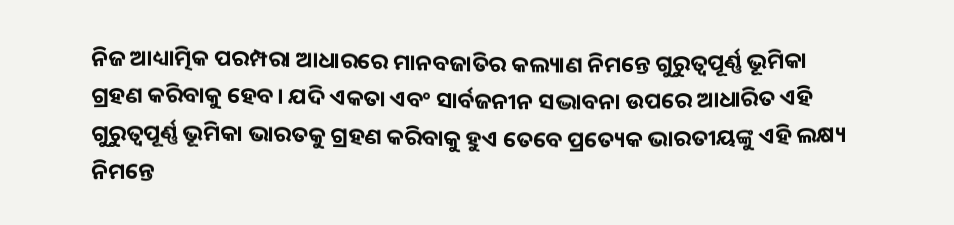ନିଜ ଆଧ୍ୟାତ୍ମିକ ପରମ୍ପରା ଆଧାରରେ ମାନବଜାତିର କଲ୍ୟାଣ ନିମନ୍ତେ ଗୁରୁତ୍ୱପୂର୍ଣ୍ଣ ଭୂମିକା ଗ୍ରହଣ କରିବାକୁ ହେବ। ଯଦି ଏକତା ଏବଂ ସାର୍ବଜନୀନ ସଦ୍ଭାବନା ଉପରେ ଆଧାରିତ ଏହି ଗୁରୁତ୍ୱପୂର୍ଣ୍ଣ ଭୂମିକା ଭାରତକୁ ଗ୍ରହଣ କରିବାକୁ ହୁଏ ତେବେ ପ୍ରତ୍ୟେକ ଭାରତୀୟଙ୍କୁ ଏହି ଲକ୍ଷ୍ୟ ନିମନ୍ତେ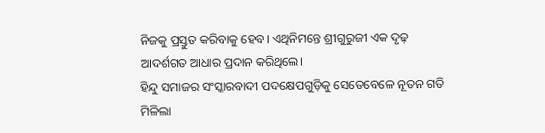ନିଜକୁ ପ୍ରସ୍ତୁତ କରିବାକୁ ହେବ। ଏଥିନିମନ୍ତେ ଶ୍ରୀଗୁରୁଜୀ ଏକ ଦୃଢ଼ ଆଦର୍ଶଗତ ଆଧାର ପ୍ରଦାନ କରିଥିଲେ।
ହିନ୍ଦୁ ସମାଜର ସଂସ୍କାରବାଦୀ ପଦକ୍ଷେପଗୁଡ଼ିକୁ ସେତେବେଳେ ନୂତନ ଗତି ମିଳିଲା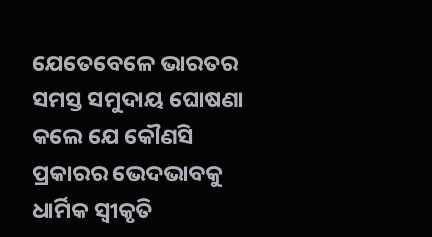ଯେତେବେଳେ ଭାରତର ସମସ୍ତ ସମୁଦାୟ ଘୋଷଣା କଲେ ଯେ କୌଣସି ପ୍ରକାରର ଭେଦଭାବକୁ ଧାର୍ମିକ ସ୍ୱୀକୃତି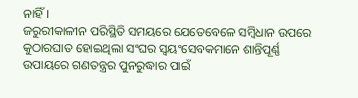ନାହିଁ।
ଜରୁରୀକାଳୀନ ପରିସ୍ଥିତି ସମୟରେ ଯେତେବେଳେ ସମ୍ବିଧାନ ଉପରେ କୁଠାରଘାତ ହୋଇଥିଲା ସଂଘର ସ୍ୱୟଂସେବକମାନେ ଶାନ୍ତିପୂର୍ଣ୍ଣ ଉପାୟରେ ଗଣତନ୍ତ୍ରର ପୁନରୁଦ୍ଧାର ପାଇଁ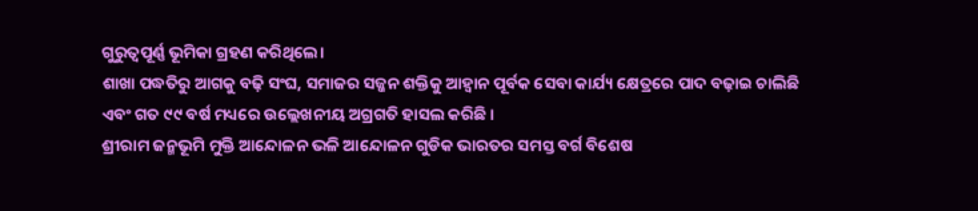ଗୁରୁତ୍ୱପୂର୍ଣ୍ଣ ଭୂମିକା ଗ୍ରହଣ କରିଥିଲେ।
ଶାଖା ପଦ୍ଧତିରୁ ଆଗକୁ ବଢ଼ି ସଂଘ, ସମାଜର ସଜ୍ଜନ ଶକ୍ତିକୁ ଆହ୍ୱାନ ପୂର୍ବକ ସେବା କାର୍ଯ୍ୟ କ୍ଷେତ୍ରରେ ପାଦ ବଢ଼ାଇ ଚାଲିଛି ଏବଂ ଗତ ୯୯ ବର୍ଷ ମଧ୍ୟରେ ଉଲ୍ଲେଖନୀୟ ଅଗ୍ରଗତି ହାସଲ କରିଛି ।
ଶ୍ରୀରାମ ଜନ୍ମଭୂମି ମୁକ୍ତି ଆନ୍ଦୋଳନ ଭଳି ଆନ୍ଦୋଳନ ଗୁଡିକ ଭାରତର ସମସ୍ତ ବର୍ଗ ବିଶେଷ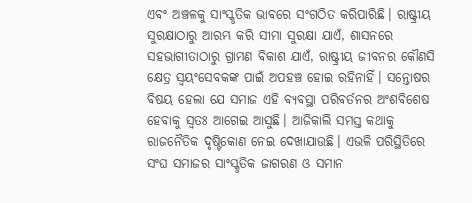ଏବଂ ଅଞ୍ଚଳକୁ ସାଂସ୍କୃତିକ ଭାବରେ ସଂଗଠିତ କରିପାରିଛି। ରାଷ୍ଟ୍ରୀୟ ସୁରକ୍ଷାଠାରୁ ଆରମ୍ଭ କରି ସୀମା ସୁରକ୍ଷା ଯାଏଁ, ଶାସନରେ ସହଭାଗୀତାଠାରୁ ଗ୍ରାମଣ ବିକାଶ ଯାଏଁ, ରାଷ୍ଟ୍ରୀୟ ଜୀବନର କୌଣସି କ୍ଷେତ୍ର ସ୍ୱୟଂସେବକଙ୍କ ପାଇଁ ଅପହଞ୍ଚ ହୋଇ ରହିନାହିଁ। ସନ୍ତୋଷର ବିଷୟ ହେଲା ଯେ ସମାଜ ଏହି ବ୍ୟବସ୍ଥା ପରିବର୍ତନର ଅଂଶବିଶେଷ ହେବାକୁ ସ୍ୱତଃ ଆଗେଇ ଆସୁଛି। ଆଜିକାଲି ସମସ୍ତ କଥାକୁ ରାଜନୈତିକ ଦୃଷ୍ଟିକୋଣ ନେଇ ଦେଖାଯାଉଛି। ଏଭଳି ପରିସ୍ଥିତିରେ ସଂଘ ସମାଜର ସାଂସ୍କୃତିକ ଜାଗରଣ ଓ ସମାନ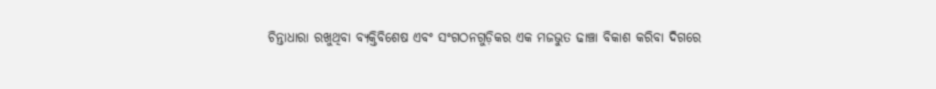ଚିନ୍ତାଧାରା ରଖୁଥିବା ବ୍ୟକ୍ତିବିଶେଷ ଏବଂ ସଂଗଠନଗୁଡ଼ିକର ଏକ ମଜଭୁତ ଢାଞ୍ଚା ବିକାଶ କରିବା ଦିଗରେ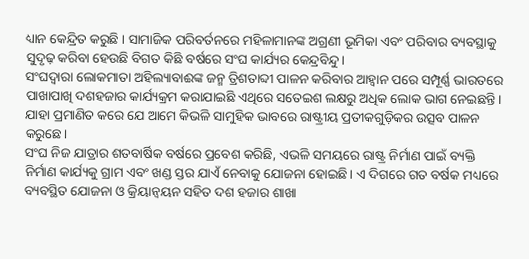ଧ୍ୟାନ କେନ୍ଦ୍ରିତ କରୁଛି । ସାମାଜିକ ପରିବର୍ତନରେ ମହିଳାମାନଙ୍କ ଅଗ୍ରଣୀ ଭୂମିକା ଏବଂ ପରିବାର ବ୍ୟବସ୍ଥାକୁ ସୁଦୃଢ଼ କରିବା ହେଉଛି ବିଗତ କିଛି ବର୍ଷରେ ସଂଘ କାର୍ଯ୍ୟର କେନ୍ଦ୍ରବିନ୍ଦୁ।
ସଂଘଦ୍ୱାରା ଲୋକମାତା ଅହିଲ୍ୟାବାଈଙ୍କ ଜନ୍ମ ତ୍ରିଶତାବ୍ଦୀ ପାଳନ କରିବାର ଆହ୍ୱାନ ପରେ ସମ୍ପୂର୍ଣ୍ଣ ଭାରତରେ ପାଖାପାଖି ଦଶହଜାର କାର୍ଯ୍ୟକ୍ରମ କରାଯାଇଛି ଏଥିରେ ସତେଇଶ ଲକ୍ଷରୁ ଅଧିକ ଲୋକ ଭାଗ ନେଇଛନ୍ତି। ଯାହା ପ୍ରମାଣିତ କରେ ଯେ ଆମେ କିଭଳି ସାମୁହିକ ଭାବରେ ରାଷ୍ଟ୍ରୀୟ ପ୍ରତୀକଗୁଡ଼ିକର ଉତ୍ସବ ପାଳନ କରୁଛେ।
ସଂଘ ନିଜ ଯାତ୍ରାର ଶତବାର୍ଷିକ ବର୍ଷରେ ପ୍ରବେଶ କରିଛି, ଏଭଳି ସମୟରେ ରାଷ୍ଟ୍ର ନିର୍ମାଣ ପାଇଁ ବ୍ୟକ୍ତି ନିର୍ମାଣ କାର୍ଯ୍ୟକୁ ଗ୍ରାମ ଏବଂ ଖଣ୍ଡ ସ୍ତର ଯାଏଁ ନେବାକୁ ଯୋଜନା ହୋଇଛି। ଏ ଦିଗରେ ଗତ ବର୍ଷକ ମଧ୍ୟରେ ବ୍ୟବସ୍ଥିତ ଯୋଜନା ଓ କ୍ରିୟାନ୍ୱୟନ ସହିତ ଦଶ ହଜାର ଶାଖା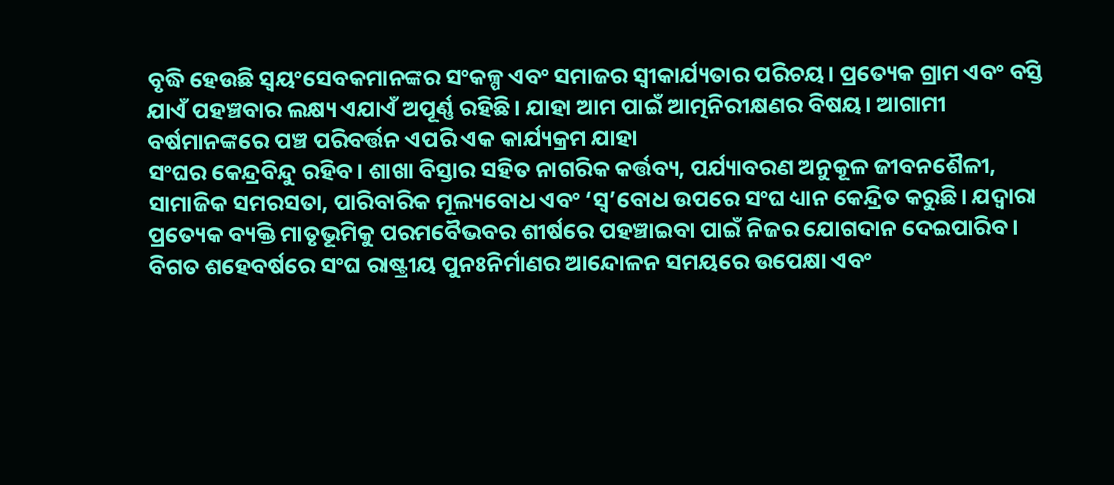ବୃଦ୍ଧି ହେଉଛି ସ୍ୱୟଂସେବକମାନଙ୍କର ସଂକଳ୍ପ ଏବଂ ସମାଜର ସ୍ୱୀକାର୍ଯ୍ୟତାର ପରିଚୟ। ପ୍ରତ୍ୟେକ ଗ୍ରାମ ଏବଂ ବସ୍ତି ଯାଏଁ ପହଞ୍ଚବାର ଲକ୍ଷ୍ୟ ଏଯାଏଁ ଅପୂର୍ଣ୍ଣ ରହିଛି। ଯାହା ଆମ ପାଇଁ ଆତ୍ମନିରୀକ୍ଷଣର ବିଷୟ। ଆଗାମୀ ବର୍ଷମାନଙ୍କରେ ପଞ୍ଚ ପରିବର୍ତ୍ତନ ଏପରି ଏକ କାର୍ଯ୍ୟକ୍ରମ ଯାହା
ସଂଘର କେନ୍ଦ୍ରବିନ୍ଦୁ ରହିବ। ଶାଖା ବିସ୍ତାର ସହିତ ନାଗରିକ କର୍ତ୍ତବ୍ୟ, ପର୍ଯ୍ୟାବରଣ ଅନୁକୂଳ ଜୀବନଶୈଳୀ, ସାମାଜିକ ସମରସତା, ପାରିବାରିକ ମୂଲ୍ୟବୋଧ ଏବଂ ‘ସ୍ୱ’ବୋଧ ଉପରେ ସଂଘ ଧ୍ୟାନ କେନ୍ଦ୍ରିତ କରୁଛି। ଯଦ୍ୱାରା ପ୍ରତ୍ୟେକ ବ୍ୟକ୍ତି ମାତୃଭୂମିକୁ ପରମବୈଭବର ଶୀର୍ଷରେ ପହଞ୍ଚାଇବା ପାଇଁ ନିଜର ଯୋଗଦାନ ଦେଇପାରିବ।
ବିଗତ ଶହେବର୍ଷରେ ସଂଘ ରାଷ୍ଟ୍ରୀୟ ପୁନଃନିର୍ମାଣର ଆନ୍ଦୋଳନ ସମୟରେ ଉପେକ୍ଷା ଏବଂ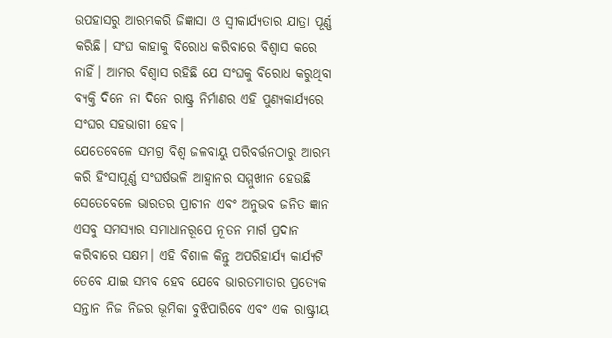ଉପହାସରୁ ଆରମ୍ଭକରି ଜିଜ୍ଞାସା ଓ ସ୍ୱୀକାର୍ଯ୍ୟତାର ଯାତ୍ରା ପୂର୍ଣ୍ଣ କରିଛି। ସଂଘ କାହାକୁ ବିରୋଧ କରିବାରେ ବିଶ୍ୱାସ କରେ ନାହିଁ। ଆମର ବିଶ୍ୱାସ ରହିଛି ଯେ ସଂଘକୁ ବିରୋଧ କରୁଥିବା ବ୍ୟକ୍ତି ଦିନେ ନା ଦିନେ ରାଷ୍ଟ୍ର ନିର୍ମାଣର ଏହି ପୁଣ୍ୟକାର୍ଯ୍ୟରେ ସଂଘର ସହଭାଗୀ ହେବ।
ଯେତେବେଳେ ସମଗ୍ର ବିଶ୍ୱ ଜଳବାୟୁ ପରିବର୍ତ୍ତନଠାରୁ ଆରମ୍ଭ କରି ହିଂସାପୂର୍ଣ୍ଣ ସଂଘର୍ଷଭଳି ଆହ୍ୱାନର ସମ୍ମୁଖୀନ ହେଉଛି ସେତେବେଳେ ଭାରତର ପ୍ରାଚୀନ ଏବଂ ଅନୁଭବ ଜନିତ ଜ୍ଞାନ ଏସବୁ ସମସ୍ୟାର ସମାଧାନରୂପେ ନୂତନ ମାର୍ଗ ପ୍ରଦାନ କରିବାରେ ସକ୍ଷମ। ଏହି ବିଶାଳ କିନ୍ତୁ ଅପରିହାର୍ଯ୍ୟ କାର୍ଯ୍ୟଟି ତେବେ ଯାଇ ସମ୍ଭବ ହେବ ଯେବେ ଭାରତମାତାର ପ୍ରତ୍ୟେକ ସନ୍ତାନ ନିଜ ନିଜର ଭୂମିକା ବୁଝିପାରିବେ ଏବଂ ଏକ ରାଷ୍ଟ୍ରୀୟ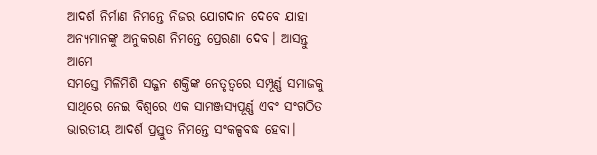ଆଦର୍ଶ ନିର୍ମାଣ ନିମନ୍ତେ ନିଜର ଯୋଗଦାନ ଦେବେ ଯାହା ଅନ୍ୟମାନଙ୍କୁ ଅନୁକରଣ ନିମନ୍ତେ ପ୍ରେରଣା ଦେବ। ଆସନ୍ତୁ ଆମେ
ସମସ୍ତେ ମିଳିମିଶି ସଜ୍ଜନ ଶକ୍ତିଙ୍କ ନେତୃତ୍ୱରେ ସମ୍ପୂର୍ଣ୍ଣ ସମାଜକୁ ସାଥିରେ ନେଇ ବିଶ୍ୱରେ ଏକ ସାମଞ୍ଜସ୍ୟପୂର୍ଣ୍ଣ ଏବଂ ସଂଗଠିତ ଭାରତୀୟ ଆଦର୍ଶ ପ୍ରସ୍ତୁତ ନିମନ୍ତେ ସଂକଳ୍ପବଦ୍ଧ ହେବା।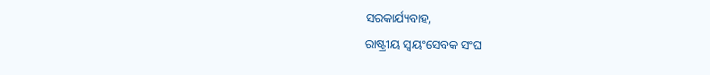ସରକାର୍ଯ୍ୟବାହ,
ରାଷ୍ଟ୍ରୀୟ ସ୍ୱୟଂସେବକ ସଂଘ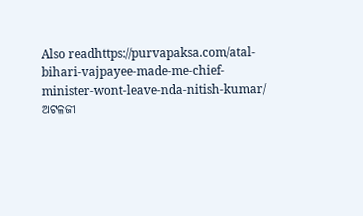Also readhttps://purvapaksa.com/atal-bihari-vajpayee-made-me-chief-minister-wont-leave-nda-nitish-kumar/
ଅଟଳଜୀ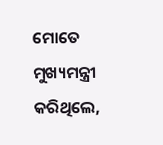ମୋତେ ମୁଖ୍ୟମନ୍ତ୍ରୀ କରିଥିଲେ,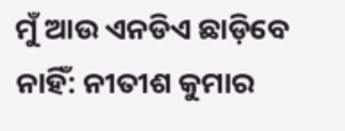ମୁଁ ଆଉ ଏନଡିଏ ଛାଡ଼ିବେ ନାହିଁ: ନୀତୀଶ କୁମାର